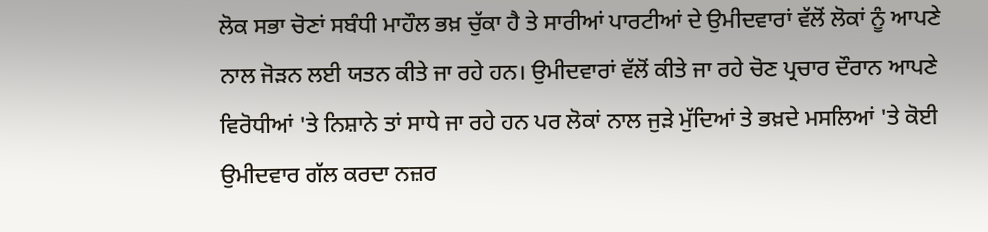ਲੋਕ ਸਭਾ ਚੋਣਾਂ ਸਬੰਧੀ ਮਾਹੌਲ ਭਖ਼ ਚੁੱਕਾ ਹੈ ਤੇ ਸਾਰੀਆਂ ਪਾਰਟੀਆਂ ਦੇ ਉਮੀਦਵਾਰਾਂ ਵੱਲੋਂ ਲੋਕਾਂ ਨੂੰ ਆਪਣੇ ਨਾਲ ਜੋੜਨ ਲਈ ਯਤਨ ਕੀਤੇ ਜਾ ਰਹੇ ਹਨ। ਉਮੀਦਵਾਰਾਂ ਵੱਲੋਂ ਕੀਤੇ ਜਾ ਰਹੇ ਚੋਣ ਪ੍ਰਚਾਰ ਦੌਰਾਨ ਆਪਣੇ ਵਿਰੋਧੀਆਂ 'ਤੇ ਨਿਸ਼ਾਨੇ ਤਾਂ ਸਾਧੇ ਜਾ ਰਹੇ ਹਨ ਪਰ ਲੋਕਾਂ ਨਾਲ ਜੁੜੇ ਮੁੱਦਿਆਂ ਤੇ ਭਖ਼ਦੇ ਮਸਲਿਆਂ 'ਤੇ ਕੋਈ ਉਮੀਦਵਾਰ ਗੱਲ ਕਰਦਾ ਨਜ਼ਰ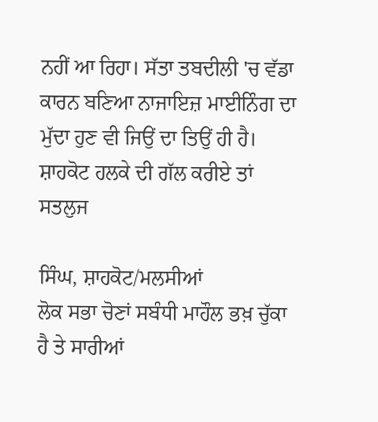ਨਹੀਂ ਆ ਰਿਹਾ। ਸੱਤਾ ਤਬਦੀਲੀ 'ਚ ਵੱਡਾ ਕਾਰਨ ਬਣਿਆ ਨਾਜਾਇਜ਼ ਮਾਈਨਿੰਗ ਦਾ ਮੁੱਦਾ ਹੁਣ ਵੀ ਜਿਉਂ ਦਾ ਤਿਉਂ ਹੀ ਹੈ। ਸ਼ਾਹਕੋਟ ਹਲਕੇ ਦੀ ਗੱਲ ਕਰੀਏ ਤਾਂ ਸਤਲੁਜ

ਸਿੰਘ, ਸ਼ਾਹਕੋਟ/ਮਲਸੀਆਂ
ਲੋਕ ਸਭਾ ਚੋਣਾਂ ਸਬੰਧੀ ਮਾਹੌਲ ਭਖ਼ ਚੁੱਕਾ ਹੈ ਤੇ ਸਾਰੀਆਂ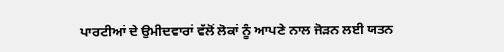ਪਾਰਟੀਆਂ ਦੇ ਉਮੀਦਵਾਰਾਂ ਵੱਲੋਂ ਲੋਕਾਂ ਨੂੰ ਆਪਣੇ ਨਾਲ ਜੋੜਨ ਲਈ ਯਤਨ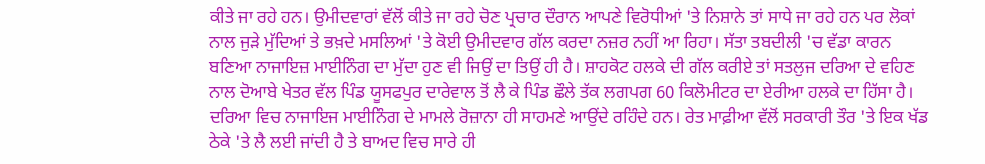ਕੀਤੇ ਜਾ ਰਹੇ ਹਨ। ਉਮੀਦਵਾਰਾਂ ਵੱਲੋਂ ਕੀਤੇ ਜਾ ਰਹੇ ਚੋਣ ਪ੍ਰਚਾਰ ਦੌਰਾਨ ਆਪਣੇ ਵਿਰੋਧੀਆਂ 'ਤੇ ਨਿਸ਼ਾਨੇ ਤਾਂ ਸਾਧੇ ਜਾ ਰਹੇ ਹਨ ਪਰ ਲੋਕਾਂ ਨਾਲ ਜੁੜੇ ਮੁੱਦਿਆਂ ਤੇ ਭਖ਼ਦੇ ਮਸਲਿਆਂ 'ਤੇ ਕੋਈ ਉਮੀਦਵਾਰ ਗੱਲ ਕਰਦਾ ਨਜ਼ਰ ਨਹੀਂ ਆ ਰਿਹਾ। ਸੱਤਾ ਤਬਦੀਲੀ 'ਚ ਵੱਡਾ ਕਾਰਨ ਬਣਿਆ ਨਾਜਾਇਜ਼ ਮਾਈਨਿੰਗ ਦਾ ਮੁੱਦਾ ਹੁਣ ਵੀ ਜਿਉਂ ਦਾ ਤਿਉਂ ਹੀ ਹੈ। ਸ਼ਾਹਕੋਟ ਹਲਕੇ ਦੀ ਗੱਲ ਕਰੀਏ ਤਾਂ ਸਤਲੁਜ ਦਰਿਆ ਦੇ ਵਹਿਣ ਨਾਲ ਦੋਆਬੇ ਖੇਤਰ ਵੱਲ ਪਿੰਡ ਯੂਸਫਪੁਰ ਦਾਰੇਵਾਲ ਤੋਂ ਲੈ ਕੇ ਪਿੰਡ ਛੌਲੇ ਤੱਕ ਲਗਪਗ 60 ਕਿਲੋਮੀਟਰ ਦਾ ਏਰੀਆ ਹਲਕੇ ਦਾ ਹਿੱਸਾ ਹੈ। ਦਰਿਆ ਵਿਚ ਨਾਜਾਇਜ ਮਾਈਨਿੰਗ ਦੇ ਮਾਮਲੇ ਰੋਜ਼ਾਨਾ ਹੀ ਸਾਹਮਣੇ ਆਉਂਦੇ ਰਹਿੰਦੇ ਹਨ। ਰੇਤ ਮਾਫ਼ੀਆ ਵੱਲੋਂ ਸਰਕਾਰੀ ਤੌਰ 'ਤੇ ਇਕ ਖੱਡ ਠੇਕੇ 'ਤੇ ਲੈ ਲਈ ਜਾਂਦੀ ਹੈ ਤੇ ਬਾਅਦ ਵਿਚ ਸਾਰੇ ਹੀ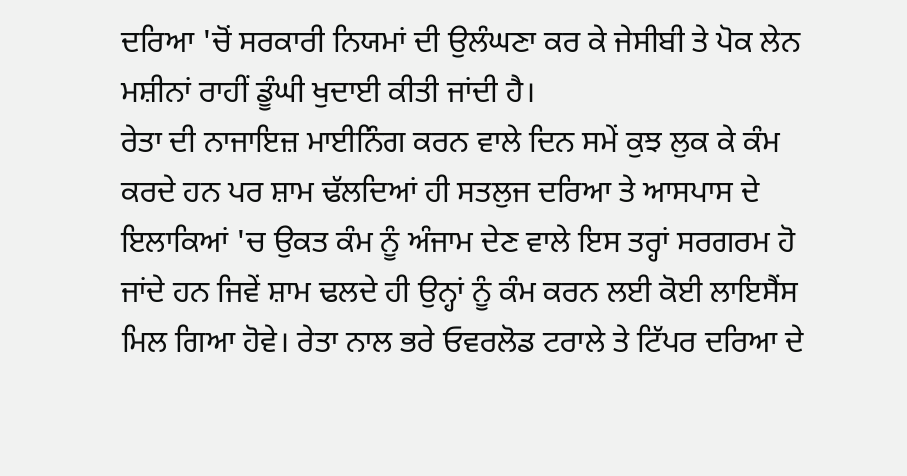ਦਰਿਆ 'ਚੋਂ ਸਰਕਾਰੀ ਨਿਯਮਾਂ ਦੀ ਉਲੰਘਣਾ ਕਰ ਕੇ ਜੇਸੀਬੀ ਤੇ ਪੋਕ ਲੇਨ ਮਸ਼ੀਨਾਂ ਰਾਹੀਂ ਡੂੰਘੀ ਖੁਦਾਈ ਕੀਤੀ ਜਾਂਦੀ ਹੈ।
ਰੇਤਾ ਦੀ ਨਾਜਾਇਜ਼ ਮਾਈਨਿੰਗ ਕਰਨ ਵਾਲੇ ਦਿਨ ਸਮੇਂ ਕੁਝ ਲੁਕ ਕੇ ਕੰਮ ਕਰਦੇ ਹਨ ਪਰ ਸ਼ਾਮ ਢੱਲਦਿਆਂ ਹੀ ਸਤਲੁਜ ਦਰਿਆ ਤੇ ਆਸਪਾਸ ਦੇ ਇਲਾਕਿਆਂ 'ਚ ਉਕਤ ਕੰਮ ਨੂੰ ਅੰਜਾਮ ਦੇਣ ਵਾਲੇ ਇਸ ਤਰ੍ਹਾਂ ਸਰਗਰਮ ਹੋ ਜਾਂਦੇ ਹਨ ਜਿਵੇਂ ਸ਼ਾਮ ਢਲਦੇ ਹੀ ਉਨ੍ਹਾਂ ਨੂੰ ਕੰਮ ਕਰਨ ਲਈ ਕੋਈ ਲਾਇਸੈਂਸ ਮਿਲ ਗਿਆ ਹੋਵੇ। ਰੇਤਾ ਨਾਲ ਭਰੇ ਓਵਰਲੋਡ ਟਰਾਲੇ ਤੇ ਟਿੱਪਰ ਦਰਿਆ ਦੇ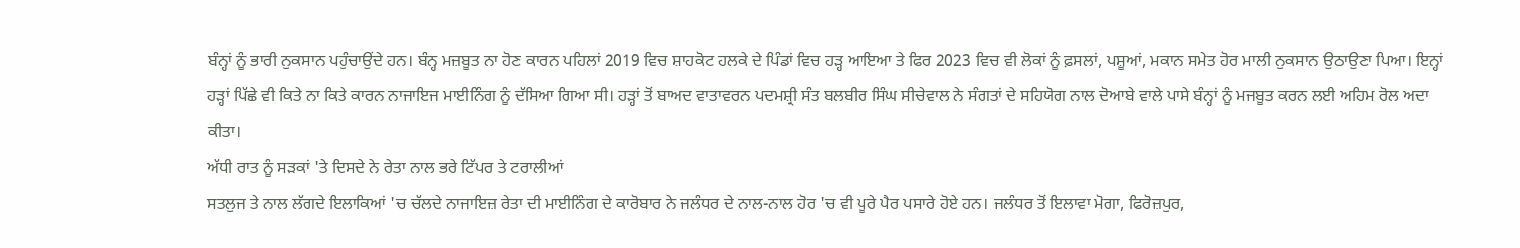ਬੰਨ੍ਹਾਂ ਨੂੰ ਭਾਰੀ ਨੁਕਸਾਨ ਪਹੁੰਚਾਉਂਦੇ ਹਨ। ਬੰਨ੍ਹ ਮਜ਼ਬੂਤ ਨਾ ਹੋਣ ਕਾਰਨ ਪਹਿਲਾਂ 2019 ਵਿਚ ਸ਼ਾਹਕੋਟ ਹਲਕੇ ਦੇ ਪਿੰਡਾਂ ਵਿਚ ਹੜ੍ਹ ਆਇਆ ਤੇ ਫਿਰ 2023 ਵਿਚ ਵੀ ਲੋਕਾਂ ਨੂੰ ਫ਼ਸਲਾਂ, ਪਸ਼ੂਆਂ, ਮਕਾਨ ਸਮੇਤ ਹੋਰ ਮਾਲੀ ਨੁਕਸਾਨ ਉਠਾਉਣਾ ਪਿਆ। ਇਨ੍ਹਾਂ ਹੜ੍ਹਾਂ ਪਿੱਛੇ ਵੀ ਕਿਤੇ ਨਾ ਕਿਤੇ ਕਾਰਨ ਨਾਜਾਇਜ ਮਾਈਨਿੰਗ ਨੂੰ ਦੱਸਿਆ ਗਿਆ ਸੀ। ਹੜ੍ਹਾਂ ਤੋਂ ਬਾਅਦ ਵਾਤਾਵਰਨ ਪਦਮਸ਼੍ਰੀ ਸੰਤ ਬਲਬੀਰ ਸਿੰਘ ਸੀਚੇਵਾਲ ਨੇ ਸੰਗਤਾਂ ਦੇ ਸਹਿਯੋਗ ਨਾਲ ਦੋਆਬੇ ਵਾਲੇ ਪਾਸੇ ਬੰਨ੍ਹਾਂ ਨੂੰ ਮਜਬੂਤ ਕਰਨ ਲਈ ਅਹਿਮ ਰੋਲ ਅਦਾ ਕੀਤਾ।
ਅੱਧੀ ਰਾਤ ਨੂੰ ਸੜਕਾਂ 'ਤੇ ਦਿਸਦੇ ਨੇ ਰੇਤਾ ਨਾਲ ਭਰੇ ਟਿੱਪਰ ਤੇ ਟਰਾਲੀਆਂ
ਸਤਲੁਜ ਤੇ ਨਾਲ ਲੱਗਦੇ ਇਲਾਕਿਆਂ 'ਚ ਚੱਲਦੇ ਨਾਜਾਇਜ਼ ਰੇਤਾ ਦੀ ਮਾਈਨਿੰਗ ਦੇ ਕਾਰੋਬਾਰ ਨੇ ਜਲੰਧਰ ਦੇ ਨਾਲ-ਨਾਲ ਹੋਰ 'ਚ ਵੀ ਪੂਰੇ ਪੈਰ ਪਸਾਰੇ ਹੋਏ ਹਨ। ਜਲੰਧਰ ਤੋਂ ਇਲਾਵਾ ਮੋਗਾ, ਫਿਰੋਜ਼ਪੁਰ,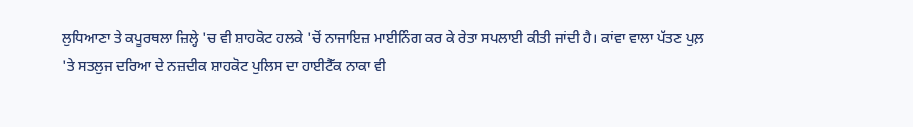ਲੁਧਿਆਣਾ ਤੇ ਕਪੂਰਥਲਾ ਜ਼ਿਲ੍ਹੇ 'ਚ ਵੀ ਸ਼ਾਹਕੋਟ ਹਲਕੇ 'ਚੋਂ ਨਾਜਾਇਜ਼ ਮਾਈਨਿੰਗ ਕਰ ਕੇ ਰੇਤਾ ਸਪਲਾਈ ਕੀਤੀ ਜਾਂਦੀ ਹੈ। ਕਾਂਵਾ ਵਾਲਾ ਪੱਤਣ ਪੁਲ਼ 'ਤੇ ਸਤਲੁਜ ਦਰਿਆ ਦੇ ਨਜ਼ਦੀਕ ਸ਼ਾਹਕੋਟ ਪੁਲਿਸ ਦਾ ਹਾਈਟੈੱਕ ਨਾਕਾ ਵੀ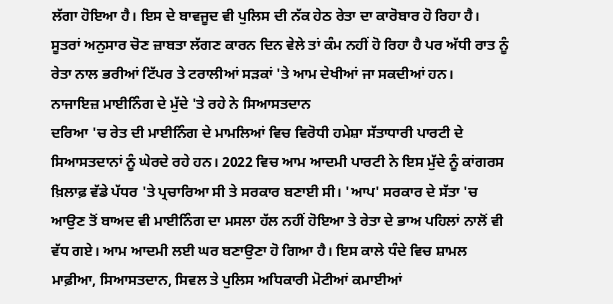ਲੱਗਾ ਹੋਇਆ ਹੈ। ਇਸ ਦੇ ਬਾਵਜੂਦ ਵੀ ਪੁਲਿਸ ਦੀ ਨੱਕ ਹੇਠ ਰੇਤਾ ਦਾ ਕਾਰੋਬਾਰ ਹੋ ਰਿਹਾ ਹੈ। ਸੂਤਰਾਂ ਅਨੁਸਾਰ ਚੋਣ ਜ਼ਾਬਤਾ ਲੱਗਣ ਕਾਰਨ ਦਿਨ ਵੇਲੇ ਤਾਂ ਕੰਮ ਨਹੀਂ ਹੋ ਰਿਹਾ ਹੈ ਪਰ ਅੱਧੀ ਰਾਤ ਨੂੰ ਰੇਤਾ ਨਾਲ ਭਰੀਆਂ ਟਿੱਪਰ ਤੇ ਟਰਾਲੀਆਂ ਸੜਕਾਂ 'ਤੇ ਆਮ ਦੇਖੀਆਂ ਜਾ ਸਕਦੀਆਂ ਹਨ।
ਨਾਜਾਇਜ਼ ਮਾਈਨਿੰਗ ਦੇ ਮੁੱਦੇ 'ਤੇ ਰਹੇ ਨੇ ਸਿਆਸਤਦਾਨ
ਦਰਿਆ 'ਚ ਰੇਤ ਦੀ ਮਾਈਨਿੰਗ ਦੇ ਮਾਮਲਿਆਂ ਵਿਚ ਵਿਰੋਧੀ ਹਮੇਸ਼ਾ ਸੱਤਾਧਾਰੀ ਪਾਰਟੀ ਦੇ ਸਿਆਸਤਦਾਨਾਂ ਨੂੰ ਘੇਰਦੇ ਰਹੇ ਹਨ। 2022 ਵਿਚ ਆਮ ਆਦਮੀ ਪਾਰਟੀ ਨੇ ਇਸ ਮੁੱਦੇ ਨੂੰ ਕਾਂਗਰਸ ਖ਼ਿਲਾਫ਼ ਵੱਡੇ ਪੱਧਰ 'ਤੇ ਪ੍ਰਚਾਰਿਆ ਸੀ ਤੇ ਸਰਕਾਰ ਬਣਾਈ ਸੀ। 'ਆਪ' ਸਰਕਾਰ ਦੇ ਸੱਤਾ 'ਚ ਆਉਣ ਤੋਂ ਬਾਅਦ ਵੀ ਮਾਈਨਿੰਗ ਦਾ ਮਸਲਾ ਹੱਲ ਨਹੀਂ ਹੋਇਆ ਤੇ ਰੇਤਾ ਦੇ ਭਾਅ ਪਹਿਲਾਂ ਨਾਲੋਂ ਵੀ ਵੱਧ ਗਏ। ਆਮ ਆਦਮੀ ਲਈ ਘਰ ਬਣਾਉਣਾ ਹੋ ਗਿਆ ਹੈ। ਇਸ ਕਾਲੇ ਧੰਦੇ ਵਿਚ ਸ਼ਾਮਲ ਮਾਫ਼ੀਆ, ਸਿਆਸਤਦਾਨ, ਸਿਵਲ ਤੇ ਪੁਲਿਸ ਅਧਿਕਾਰੀ ਮੋਟੀਆਂ ਕਮਾਈਆਂ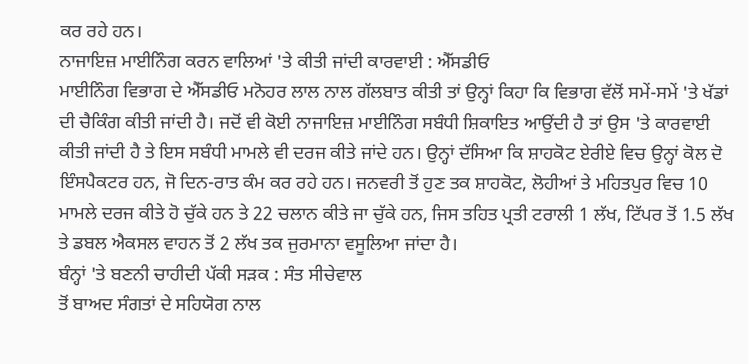ਕਰ ਰਹੇ ਹਨ।
ਨਾਜਾਇਜ਼ ਮਾਈਨਿੰਗ ਕਰਨ ਵਾਲਿਆਂ 'ਤੇ ਕੀਤੀ ਜਾਂਦੀ ਕਾਰਵਾਈ : ਐੱਸਡੀਓ
ਮਾਈਨਿੰਗ ਵਿਭਾਗ ਦੇ ਐੱਸਡੀਓ ਮਨੋਹਰ ਲਾਲ ਨਾਲ ਗੱਲਬਾਤ ਕੀਤੀ ਤਾਂ ਉਨ੍ਹਾਂ ਕਿਹਾ ਕਿ ਵਿਭਾਗ ਵੱਲੋਂ ਸਮੇਂ-ਸਮੇਂ 'ਤੇ ਖੱਡਾਂ ਦੀ ਚੈਕਿੰਗ ਕੀਤੀ ਜਾਂਦੀ ਹੈ। ਜਦੋਂ ਵੀ ਕੋਈ ਨਾਜਾਇਜ਼ ਮਾਈਨਿੰਗ ਸਬੰਧੀ ਸ਼ਿਕਾਇਤ ਆਉਂਦੀ ਹੈ ਤਾਂ ਉਸ 'ਤੇ ਕਾਰਵਾਈ ਕੀਤੀ ਜਾਂਦੀ ਹੈ ਤੇ ਇਸ ਸਬੰਧੀ ਮਾਮਲੇ ਵੀ ਦਰਜ ਕੀਤੇ ਜਾਂਦੇ ਹਨ। ਉਨ੍ਹਾਂ ਦੱਸਿਆ ਕਿ ਸ਼ਾਹਕੋਟ ਏਰੀਏ ਵਿਚ ਉਨ੍ਹਾਂ ਕੋਲ ਦੋ ਇੰਸਪੈਕਟਰ ਹਨ, ਜੋ ਦਿਨ-ਰਾਤ ਕੰਮ ਕਰ ਰਹੇ ਹਨ। ਜਨਵਰੀ ਤੋਂ ਹੁਣ ਤਕ ਸ਼ਾਹਕੋਟ, ਲੋਹੀਆਂ ਤੇ ਮਹਿਤਪੁਰ ਵਿਚ 10 ਮਾਮਲੇ ਦਰਜ ਕੀਤੇ ਹੋ ਚੁੱਕੇ ਹਨ ਤੇ 22 ਚਲਾਨ ਕੀਤੇ ਜਾ ਚੁੱਕੇ ਹਨ, ਜਿਸ ਤਹਿਤ ਪ੍ਰਤੀ ਟਰਾਲੀ 1 ਲੱਖ, ਟਿੱਪਰ ਤੋਂ 1.5 ਲੱਖ ਤੇ ਡਬਲ ਐਕਸਲ ਵਾਹਨ ਤੋਂ 2 ਲੱਖ ਤਕ ਜੁਰਮਾਨਾ ਵਸੂਲਿਆ ਜਾਂਦਾ ਹੈ।
ਬੰਨ੍ਹਾਂ 'ਤੇ ਬਣਨੀ ਚਾਹੀਦੀ ਪੱਕੀ ਸੜਕ : ਸੰਤ ਸੀਚੇਵਾਲ
ਤੋਂ ਬਾਅਦ ਸੰਗਤਾਂ ਦੇ ਸਹਿਯੋਗ ਨਾਲ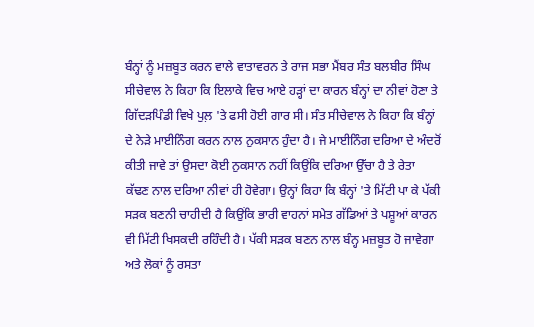ਬੰਨ੍ਹਾਂ ਨੂੰ ਮਜ਼ਬੂਤ ਕਰਨ ਵਾਲੇ ਵਾਤਾਵਰਨ ਤੇ ਰਾਜ ਸਭਾ ਮੈਂਬਰ ਸੰਤ ਬਲਬੀਰ ਸਿੰਘ ਸੀਚੇਵਾਲ ਨੇ ਕਿਹਾ ਕਿ ਇਲਾਕੇ ਵਿਚ ਆਏ ਹੜ੍ਹਾਂ ਦਾ ਕਾਰਨ ਬੰਨ੍ਹਾਂ ਦਾ ਨੀਵਾਂ ਹੋਣਾ ਤੇ ਗਿੱਦੜਪਿੰਡੀ ਵਿਖੇ ਪੁਲ਼ 'ਤੇ ਫਸੀ ਹੋਈ ਗਾਰ ਸੀ। ਸੰਤ ਸੀਚੇਵਾਲ ਨੇ ਕਿਹਾ ਕਿ ਬੰਨ੍ਹਾਂ ਦੇ ਨੇੜੇ ਮਾਈਨਿੰਗ ਕਰਨ ਨਾਲ ਨੁਕਸਾਨ ਹੁੰਦਾ ਹੈ। ਜੇ ਮਾਈਨਿੰਗ ਦਰਿਆ ਦੇ ਅੰਦਰੋਂ ਕੀਤੀ ਜਾਵੇ ਤਾਂ ਉਸਦਾ ਕੋਈ ਨੁਕਸਾਨ ਨਹੀਂ ਕਿਉਂਕਿ ਦਰਿਆ ਉੱਚਾ ਹੈ ਤੇ ਰੇਤਾ ਕੱਢਣ ਨਾਲ ਦਰਿਆ ਨੀਵਾਂ ਹੀ ਹੋਵੇਗਾ। ਉਨ੍ਹਾਂ ਕਿਹਾ ਕਿ ਬੰਨ੍ਹਾਂ 'ਤੇ ਮਿੱਟੀ ਪਾ ਕੇ ਪੱਕੀ ਸੜਕ ਬਣਨੀ ਚਾਹੀਦੀ ਹੈ ਕਿਉਂਕਿ ਭਾਰੀ ਵਾਹਨਾਂ ਸਮੇਤ ਗੱਡਿਆਂ ਤੇ ਪਸ਼ੂਆਂ ਕਾਰਨ ਵੀ ਮਿੱਟੀ ਖਿਸਕਦੀ ਰਹਿੰਦੀ ਹੈ। ਪੱਕੀ ਸੜਕ ਬਣਨ ਨਾਲ ਬੰਨ੍ਹ ਮਜ਼ਬੂਤ ਹੋ ਜਾਵੇਗਾ ਅਤੇ ਲੋਕਾਂ ਨੂੰ ਰਸਤਾ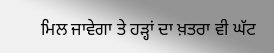ਮਿਲ ਜਾਵੇਗਾ ਤੇ ਹੜ੍ਹਾਂ ਦਾ ਖ਼ਤਰਾ ਵੀ ਘੱਟ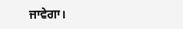ਜਾਵੇਗਾ।